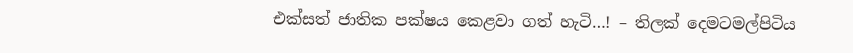එක්සත් ජාතික පක්ෂය කෙළවා ගත් හැටි…! – තිලක් දෙමටමල්පිටිය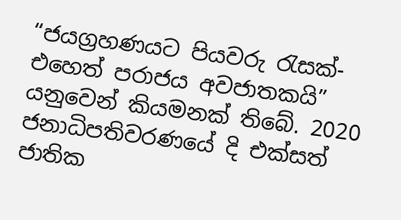“ජයග්‍රහණයට පියවරු රැසක්- එහෙත් පරාජය අවජාතකයි”  යනුවෙන් කියමනක් තිබේ. 2020 ජනාධිපතිවරණයේ දි එක්සත් ජාතික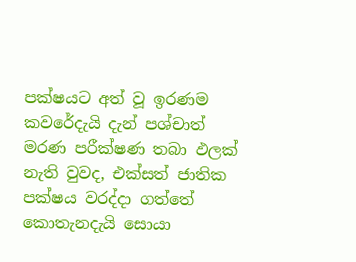පක්ෂයට අත් වූ ඉරණම කවරේදැයි දැන් පශ්චාත් මරණ පරීක්ෂණ තබා ඵලක්  නැති වුවද, එක්සත් ජාතික පක්ෂය වරද්දා ගත්තේ කොතැනදැයි සොයා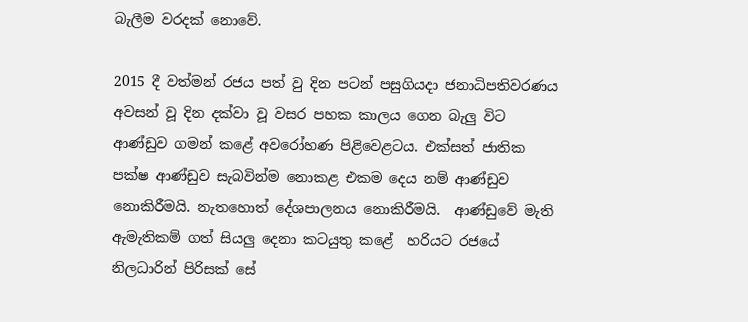බැලීම වරදක් නොවේ.

2015 දී වත්මන් රජය පත් වු දින පටන් පසුගියදා ජනාධිපතිවරණය අවසන් වූ දින දක්වා වූ වසර පහක කාලය ගෙන බැලු විට ආණ්ඩුව ගමන් කළේ අවරෝහණ පිළිවෙළටය. එක්සත් ජාතික පක්ෂ ආණ්ඩුව සැබවින්ම නොකළ එකම දෙය නම් ආණ්ඩුව නොකිරීමයි. නැතහොත් දේශපාලනය නොකිරීමයි.  ආණ්ඩුවේ මැති ඇමැතිකම් ගත් සියලු දෙනා කටයුතු කළේ  හරියට රජයේ නිලධාරින් පිරිසක් සේ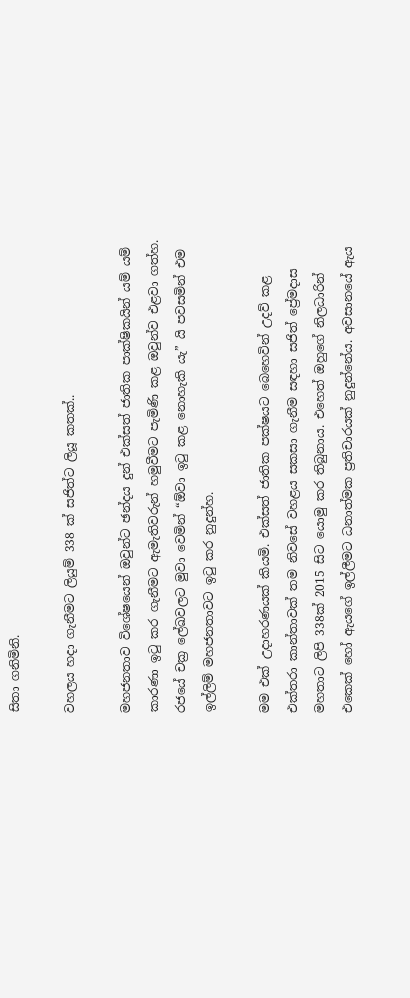සිතා ගනිමිනි.

වහලය හදා ගැනීමට ලියුම් 338 ක් සජිත්ට ලියූ කතක්..

මහජනතාව විශේෂයෙන් ඔවුන්ට ඡන්දය දුන් එක්සත් ජාතික පාක්ෂිකයින් යම් යම් කාරණා ඉටු කර ගැනීමට ඇමැතිවරුන් හමුවීමට පැමිණි කළ ඔවුන්ව එළවා ගත්හ. රජයේ චක්‍ර ලේඛවලට මුවා වෙමින් “ඕවා ඉටු කළ නොහැකි යැ” යි පවසමින් එම ඉල්ලිම් මහජනතාවට ඉටු කර නුදුන්හ.

මම එක් උදාහරණයක් කියමි. එක්සත් ජාතික පක්ෂයට බෙහෙවින් උදව් කළ එක්තරා කාන්තාවක් තම නිවසේ වහළය සකසා ගැනීම සඳහා සජිත් ප්‍රේමදාස මහතාට ලිපි 338ක් 2015 සිට යොමු කර තිබුනාය. එහෙත් ඔහුගේ නිලධාරින් එකෙක් හෝ ඇයගේ ඉල්ලීමට ධනාත්මක ප්‍රතිචාරයක් නුදුන්නේය. අවසානයේ ඇය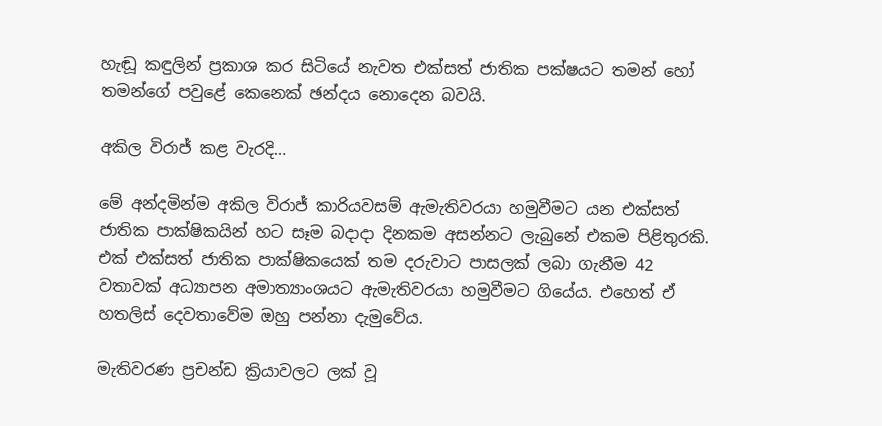හැඬූ කඳුලින් ප්‍රකාශ කර සිටියේ නැවත එක්සත් ජාතික පක්ෂයට තමන් හෝ තමන්ගේ පවුළේ කෙනෙක් ඡන්දය නොදෙන බවයි.

අකිල විරාජ් කළ වැරදි…

මේ අන්දමින්ම අකිල විරාජ් කාරියවසම් ඇමැතිවරයා හමුවීමට යන එක්සත් ජාතික පාක්ෂිකයින් හට සෑම බදාදා දිනකම අසන්නට ලැබුනේ එකම පිළිතුරකි. එක් එක්සත් ජාතික පාක්ෂිකයෙක් තම දරුවාට පාසලක් ලබා ගැනීම 42 වතාවක් අධ්‍යාපන අමාත්‍යාංශයට ඇමැතිවරයා හමුවීමට ගියේය. එහෙත් ඒ හතලිස් දෙවතාවේම ඔහු පන්නා දැමුවේය.

මැතිවරණ ප්‍රචන්ඩ ක්‍රියාවලට ලක් වූ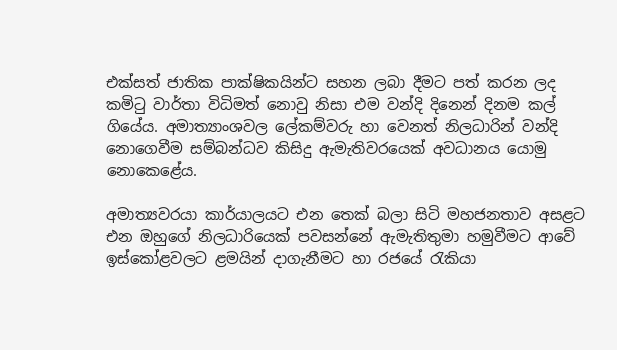එක්සත් ජාතික පාක්ෂිකයින්ට සහන ලබා දීමට පත් කරන ලද කමිටු වාර්තා විධිමත් නොවු නිසා එම වන්දි දිනෙන් දිනම කල් ගියේය. අමාත්‍යාංශවල ලේකම්වරු හා වෙනත් නිලධාරින් වන්දි නොගෙවීම සම්බන්ධව කිසිදු ඇමැතිවරයෙක් අවධානය යොමු නොකෙළේය.

අමාත්‍යවරයා කාර්යාලයට එන තෙක් බලා සිටි මහජනතාව අසළට එන ඔහුගේ නිලධාරියෙක් පවසන්නේ ඇමැතිතුමා හමුවීමට ආවේ ඉස්කෝළවලට ළමයින් දාගැනීමට හා රජයේ රැකියා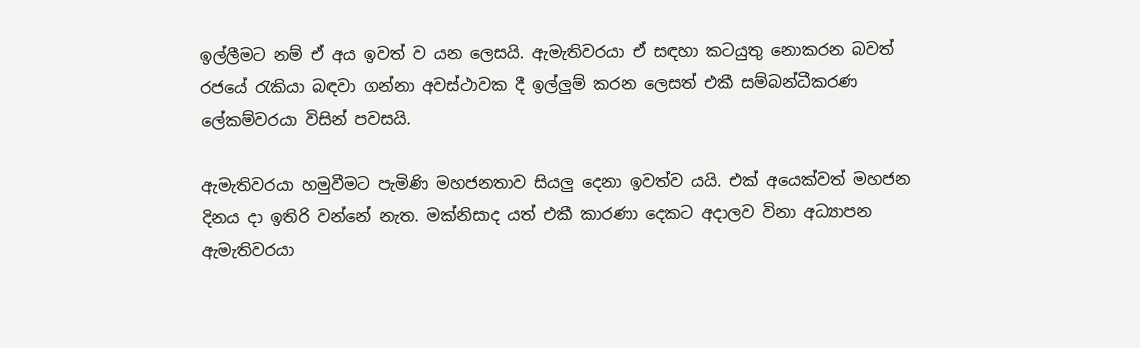ඉල්ලීමට නම් ඒ අය ඉවත් ව යන ලෙසයි. ඇමැතිවරයා ඒ සඳහා කටයුතු නොකරන බවත් රජයේ රැකියා බඳවා ගන්නා අවස්ථාවක දී ඉල්ලුම් කරන ලෙසත් එකී සම්බන්ධීකරණ ලේකම්වරයා විසින් පවසයි.

ඇමැතිවරයා හමුවීමට පැමිණි මහජනතාව සියලු දෙනා ඉවත්ව යයි. එක් අයෙක්වත් මහජන දිනය දා ඉතිරි වන්නේ නැත. මක්නිසාද යත් එකී කාරණා දෙකට අදාලව විනා අධ්‍යාපන ඇමැතිවරයා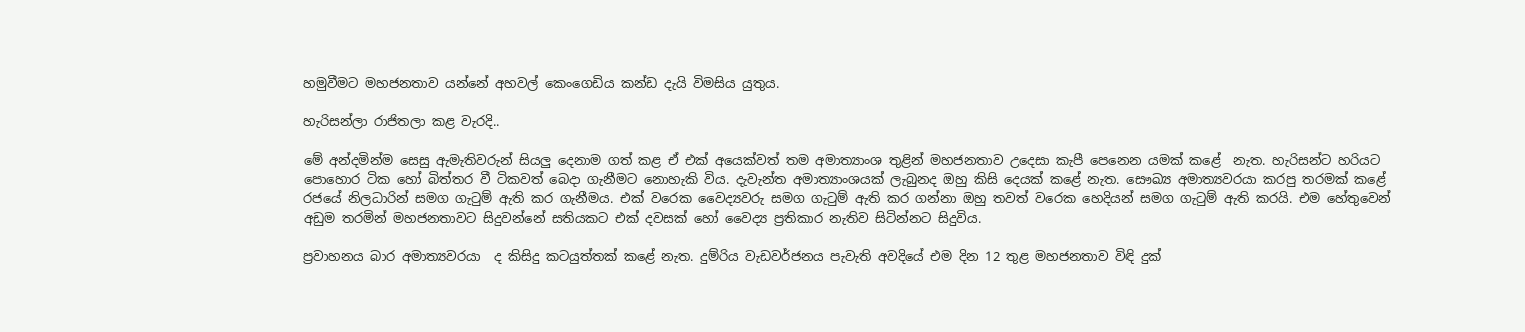හමුවීමට මහජනතාව යන්නේ අහවල් කෙංගෙඩිය කන්ඩ දැයි විමසිය යුතුය.

හැරිසන්ලා රාජිතලා කළ වැරදි..

මේ අන්දමින්ම සෙසු ඇමැතිවරුන් සියලු දෙනාම ගත් කළ ඒ එක් අයෙක්වත් තම අමාත්‍යාංශ තුළින් මහජනතාව උදෙසා කැපී පෙනෙන යමක් කළේ  නැත. හැරිසන්ට හරියට පොහොර ටික හෝ බිත්තර වී ටිකවත් බෙදා ගැනීමට නොහැකි විය. දැවැන්ත අමාත්‍යාංශයක් ලැබුනද ඔහු කිසි දෙයක් කළේ නැත. සෞඛ්‍ය අමාත්‍යවරයා කරපු තරමක් කළේ  රජයේ නිලධාරින් සමග ගැටුම් ඇති කර ගැනීමය. එක් වරෙක වෛද්‍යවරු සමග ගැටුම් ඇති කර ගන්නා ඔහු තවත් වරෙක හෙදියන් සමග ගැටුම් ඇති කරයි. එම හේතුවෙන් අඩුම තරමින් මහජනතාවට සිදුවන්නේ සතියකට එක් දවසක් හෝ වෛද්‍ය ප්‍රතිකාර නැතිව සිටින්නට සිදුවිය.

ප්‍රවාහනය බාර අමාත්‍යවරයා  ද කිසිදු කටයුත්තක් කළේ නැත. දුම්රිය වැඩවර්ජනය පැවැති අවදියේ එම දින 12 තුළ මහජනතාව විඳි දුක්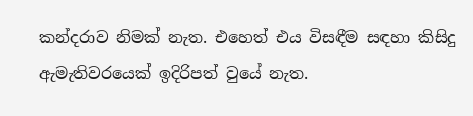කන්දරාව නිමක් නැත. එහෙත් එය විසඳීම සඳහා කිසිදු ඇමැතිවරයෙක් ඉදිරිපත් වුයේ නැත.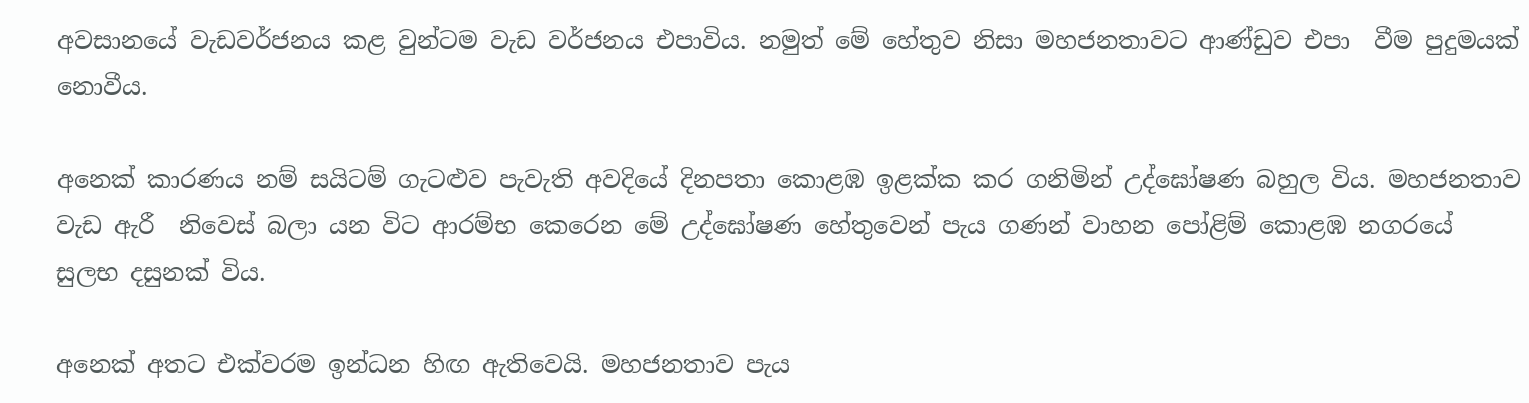අවසානයේ වැඩවර්ජනය කළ වුන්ටම වැඩ වර්ජනය එපාවිය. නමුත් මේ හේතුව නිසා මහජනතාවට ආණ්ඩුව එපා  වීම පුදුමයක් නොවීය.

අනෙක් කාරණය නම් සයිටම් ගැටළුව පැවැති අවදියේ දිනපතා කොළඹ ඉළක්ක කර ගනිමින් උද්ඝෝෂණ බහුල විය. මහජනතාව වැඩ ඇරී  නිවෙස් බලා යන විට ආරම්භ කෙරෙන මේ උද්ඝෝෂණ හේතුවෙන් පැය ගණන් වාහන පෝළිම් කොළඹ නගරයේ සුලභ දසුනක් විය.

අනෙක් අතට එක්වරම ඉන්ධන හිඟ ඇතිවෙයි. මහජනතාව පැය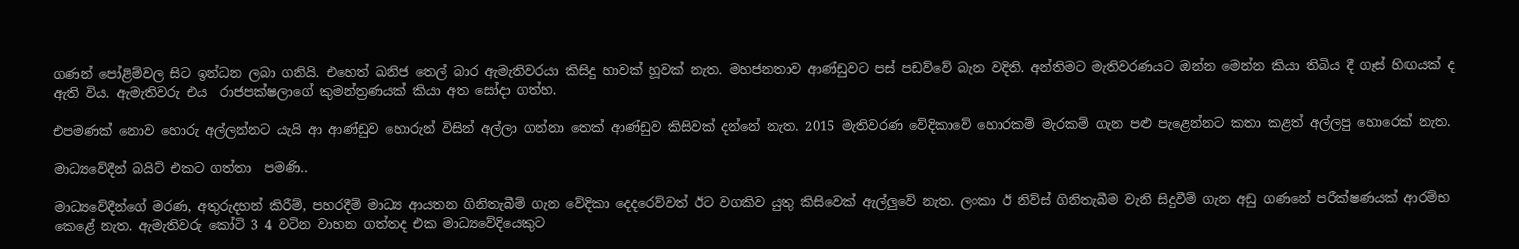ගණන් පෝළිම්වල සිට ඉන්ධන ලබා ගනියි. එහෙත් ඛනිජ තෙල් බාර ඇමැතිවරයා කිසිදු හාවක් හූවක් නැත. මහජනතාව ආණ්ඩුවට පස් පඩව්වේ බැන වදිති. අන්තිමට මැතිවරණයට ඔන්න මෙන්න කියා තිබිය දී ගෑස් හිඟයක් ද ඇති විය. ඇමැතිවරු එය  රාජපක්ෂලාගේ කුමන්ත්‍රණයක් කියා අත සෝදා ගත්හ.

එපමණක් නොව හොරු අල්ලන්නට යැයි ආ ආණ්ඩුව හොරුන් විසින් අල්ලා ගන්නා තෙක් ආණ්ඩුව කිසිවක් දන්නේ නැත. 2015 මැතිවරණ වේදිකාවේ හොරකම් මැරකම් ගැන පළු පැළෙන්නට කතා කළත් අල්ලපු හොරෙක් නැත.

මාධ්‍යවේදීන් බයිට් එකට ගත්තා  පමණි..

මාධ්‍යවේදීන්ගේ මරණ, අතුරුදහන් කිරීම්, පහරදීම් මාධ්‍ය ආයතන ගිනිතැබීම් ගැන වේදිකා දෙදරෙව්වත් ඊට වගකිව යුතු කිසිවෙක් ඇල්ලුවේ නැත. ලංකා ඊ නිව්ස් ගිනිතැබීම වැනි සිදුවීම් ගැන අඩු ගණනේ පරීක්ෂණයක් ආරම්භ කෙළේ නැත. ඇමැතිවරු කෝටි 3 4 වටින වාහන ගත්තද එක මාධ්‍යවේදියෙකුට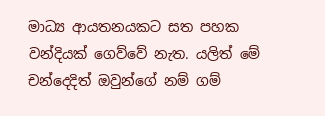මාධ්‍ය ආයතනයකට සත පහක වන්දියක් ගෙව්වේ නැත. යලිත් මේ චන්දෙදිත් ඔවුන්ගේ නම් ගම්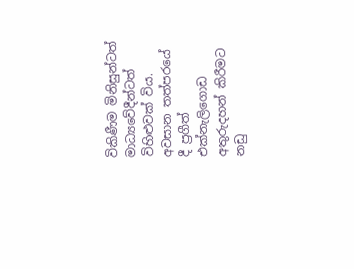විකිණීම මිනිසුන්ටත් මාධ්‍යවේදීන්ටත් විහිළුවක් විය.  අවසාන තත්පරයේ දී ප්‍රගීත් එක්නැලිගොඩ අතුරුදහන් කිරීමට නඩු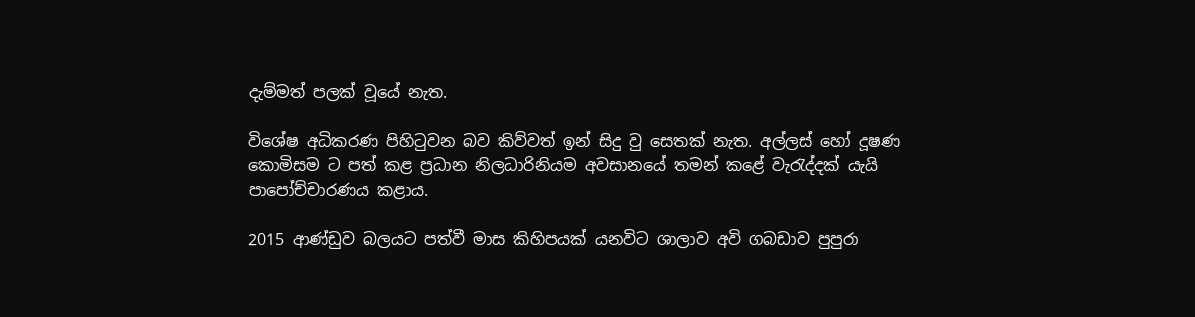දැම්මත් පලක් වූයේ නැත.

විශේෂ අධිකරණ පිහිටුවන බව කිව්වත් ඉන් සිදු වු සෙතක් නැත. අල්ලස් හෝ දූෂණ කොමිසම ට පත් කළ ප්‍රධාන නිලධාරිනියම අවසානයේ තමන් කළේ වැරැද්දක් යැයි පාපෝච්චාරණය කළාය.

2015 ආණ්ඩුව බලයට පත්වී මාස කිහිපයක් යනවිට ශාලාව අවි ගබඩාව පුපුරා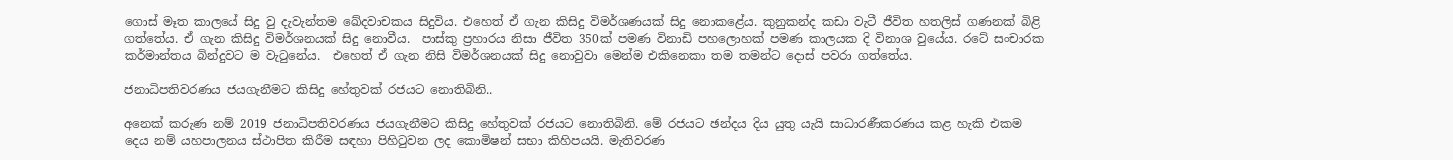ගොස් මෑත කාලයේ සිදු වු දැවැන්තම ඛේදවාචකය සිදුවිය. එහෙත් ඒ ගැන කිසිදු විමර්ශණයක් සිදු නොකළේය. කුනුකන්ද කඩා වැටී ජීවිත හතලිස් ගණනක් බිළි ගත්තේය. ඒ ගැන කිසිදු විමර්ශනයක් සිදු නොවීය.  පාස්කු ප්‍රහාරය නිසා ජීවිත 350ක් පමණ විනාඩි පහලොහක් පමණ කාලයක දි විනාශ වුයේය. රටේ සංචාරක කර්මාන්තය බින්දුවට ම වැටුනේය.  එහෙත් ඒ ගැන නිසි විමර්ශනයක් සිදු නොවුවා මෙන්ම එකිනෙකා තම තමන්ට දොස් පවරා ගත්තේය.

ජනාධිපතිවරණය ජයගැනීමට කිසිදු හේතුවක් රජයට නොතිබිනි..

අනෙක් කරුණ නම් 2019 ජනාධිපතිවරණය ජයගැනීමට කිසිදු හේතුවක් රජයට නොතිබිනි. මේ රජයට ඡන්දය දිය යුතු යැයි සාධාරණීකරණය කළ හැකි එකම දෙය නම් යහපාලනය ස්ථාපිත කිරීම සඳහා පිහිටුවන ලද කොමිෂන් සභා කිහිපයයි. මැතිවරණ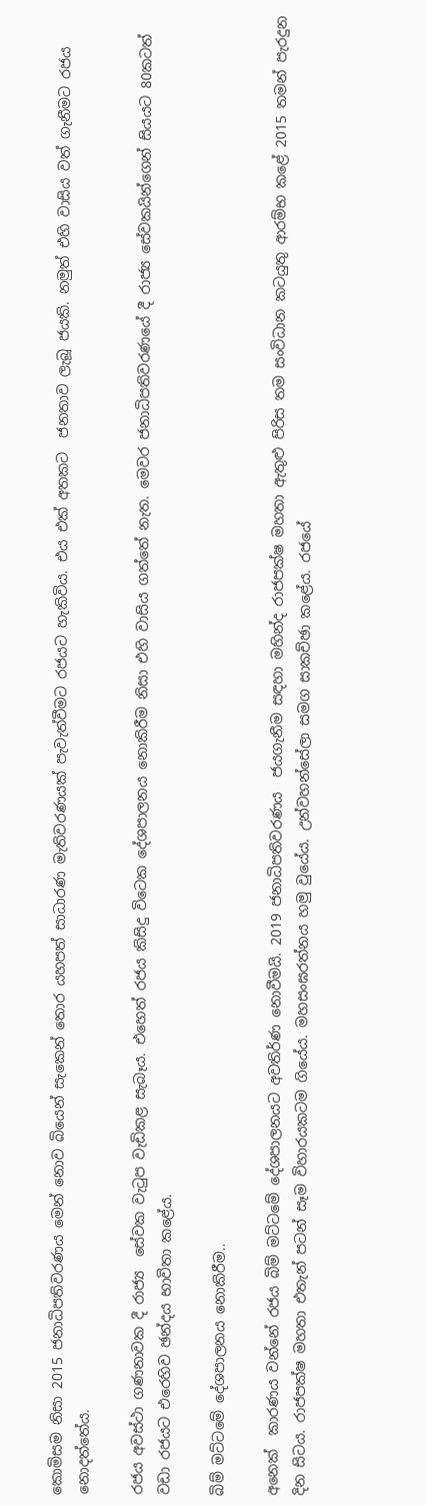කොමිසම නිසා 2015 ජනාධිපතිවරණය මෙන් නොව බියෙන් සැකෙන් තොර යහපත් සාධාරණ මැතිවරණයක් පැවැත්වීමට රජයට හැකිවිය. එය එක් අතකට  ජනතාව ලැබූ ජයකි. නමුත් එහි වාසිය වත් ගැනීමට රජය නොදත්තේය.

රජය අවස්ථා ගණනාවක දී රාජ්‍ය  සේවක වැටුප වැඩිකළ සැබෑය. එහෙත් රජය කිසිදු විටෙක දේශපාලනය නොකිරීම නිසා එහි වාසිය ගත්තේ නැත. මෙවර ජනාධිපතිවරණයේ දී රාජ්‍ය සේවකයින්ගෙන් සියයට 80කටත් වඩා රජයට එරෙහිව ඡන්දය භාවිතා කළේය.

බිම් මට්ටමේ දේශපාලනය නොකිරීම..

අනෙක්  කාරණය වන්නේ රජය බිම් මට්ටමේ දේශපාලනයට අවතිර්ණ නොවීමයි. 2019 ජනාධිපතිවරණය  ජයගැනීම සඳහා මහින්ද රාජපක්ෂ මහතා ඇතුළු පිරිස තම සංවිධාන කටයුතු ආරම්භ කළේ 2015 තමන් පැරදුන දින සිටය. රාජපක්ෂ මහතා එතැන් පටන් සෑම විහාරයකටම ගියේය. මහසංඝරත්නය හමු වුයේය. උන්වහන්සේලා සමග සාකච්ඡා කළේය. රජයේ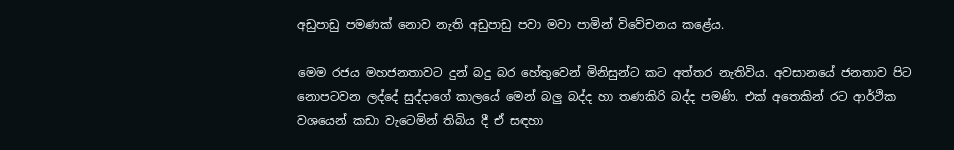අඩුපාඩු පමණක් නොව නැති අඩුපාඩු පවා මවා පාමින් විවේචනය කළේය.

මෙම රජය මහජනතාවට දුන් බදු බර හේතුවෙන් මිනිසුන්ට කට අත්තර නැතිවිය. අවසානයේ ජනතාව පිට නොපටවන ලද්දේ සුද්දාගේ කාලයේ මෙන් බලු බද්ද හා තණකිරි බද්ද පමණි. එක් අතෙකින් රට ආර්ථික වශයෙන් කඩා වැටෙමින් තිබිය දී ඒ සඳහා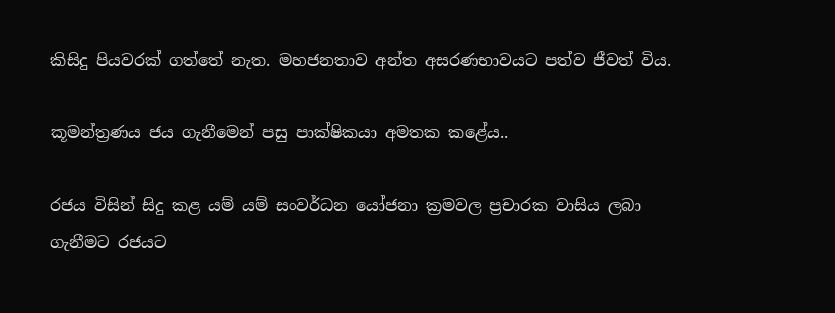කිසිදු පියවරක් ගත්තේ නැත. මහජනතාව අන්ත අසරණභාවයට පත්ව ජීවත් විය.

කූමන්ත්‍රණය ජය ගැනීමෙන් පසු පාක්ෂිකයා අමතක කළේය..

රජය විසින් සිදු කළ යම් යම් සංවර්ධන යෝජනා ක්‍රමවල ප්‍රචාරක වාසිය ලබා ගැනීමට රජයට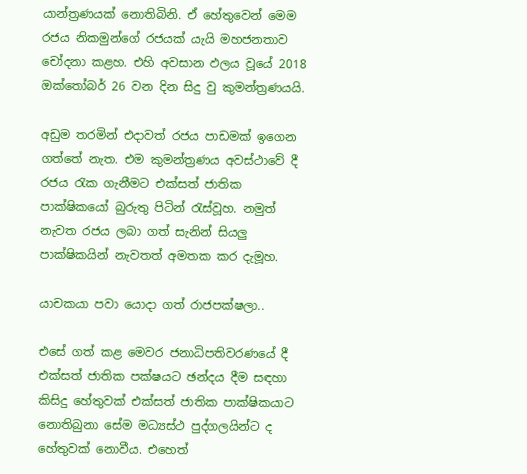යාන්ත්‍රණයක් නොතිබිනි. ඒ හේතුවෙන් මෙම රජය නිකමුන්ගේ රජයක් යැයි මහජනතාව චෝදනා කළහ. එහි අවසාන ඵලය වූයේ 2018 ඔක්තෝබර් 26 වන දින සිදු වු කුමන්ත්‍රණයයි.

අඩුම තරමින් එදාවත් රජය පාඩමක් ඉගෙන ගත්තේ නැත. එම කුමන්ත්‍රණය අවස්ථාවේ දී රජය රැක ගැනීමට එක්සත් ජාතික පාක්ෂිකයෝ බුරුතු පිටින් රැස්වූහ. නමුත් නැවත රජය ලබා ගත් සැනින් සියලු පාක්ෂිකයින් නැවතත් අමතක කර දැමූහ.

යාචකයා පවා යොදා ගත් රාජපක්ෂලා..

එසේ ගත් කළ මෙවර ජනාධිපතිවරණයේ දී එක්සත් ජාතික පක්ෂයට ඡන්දය දීම සඳහා කිසිදු හේතුවක් එක්සත් ජාතික පාක්ෂිකයාට නොතිබුනා සේම මධ්‍යස්ථ පුද්ගලයින්ට ද හේතුවක් නොවීය. එහෙත්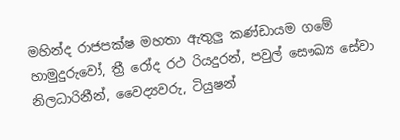මහින්ද රාජපක්ෂ මහතා ඇතුලු කණ්ඩායම ගමේ හාමුදුරුවෝ, ත්‍රී රෝද රථ රියදුරන්, පවුල් සෞඛ්‍ය සේවා නිලධාරිනීන්, වෛද්‍යවරු, ටියුෂන්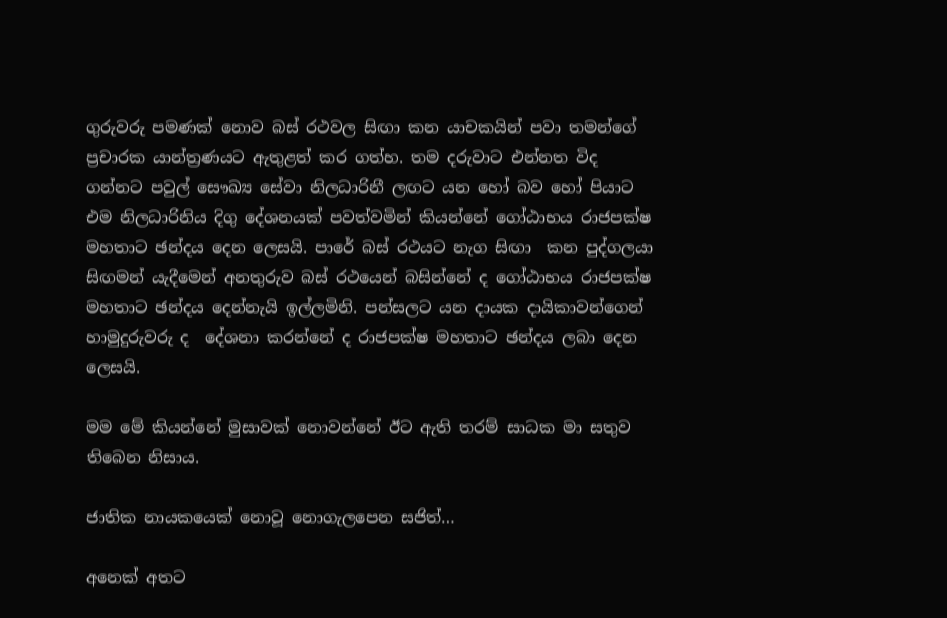ගුරුවරු පමණක් නොව බස් රථවල සිඟා කන යාචකයින් පවා තමන්ගේ ප්‍රචාරක යාන්ත්‍රණයට ඇතුළත් කර ගත්හ. තම දරුවාට එන්නත විද ගන්නට පවුල් සෞඛ්‍ය සේවා නිලධාරිනී ලඟට යන හෝ බව හෝ පියාට එම නිලධාරිනිය දිගු දේශනයක් පවත්වමින් කියන්නේ ගෝඨාභය රාජපක්ෂ මහතාට ඡන්දය දෙන ලෙසයි. පාරේ බස් රථයට නැග සිඟා  කන පුද්ගලයා සිඟමන් යැදීමෙන් අනතුරුව බස් රථයෙන් බසින්නේ ද ගෝඨාභය රාජපක්ෂ මහතාට ඡන්දය දෙන්නැයි ඉල්ලමිනි. පන්සලට යන දායක දායිකාවන්ගෙන් හාමුදුරුවරු ද  දේශනා කරන්නේ ද රාජපක්ෂ මහතාට ඡන්දය ලබා දෙන ලෙසයි.

මම මේ කියන්නේ මුසාවක් නොවන්නේ ඊට ඇති තරම් සාධක මා සතුව තිබෙන නිසාය.

ජාතික නායකයෙක් නොවූ නොගැලපෙන සජිත්…

අනෙක් අතට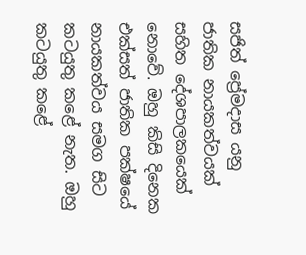සජිත් ප්‍රේමදාස යනු ජාතික නායකත්වයක් සහිත දේශපාලකයෙක් නොවේ. ඔහු කිසි දිනෙක එක්සත් ජාතික පක්ෂයේ නායකත්වය සමග සිට කටයුතු කළේ නැත. ඔහු කටයුතු කළේ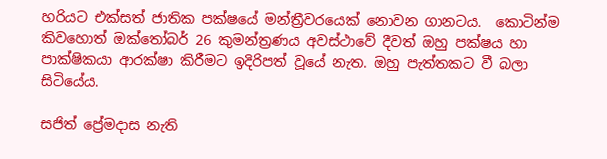හරියට එක්සත් ජාතික පක්ෂයේ මන්ත්‍රීවරයෙක් නොවන ගානටය.  කොටින්ම කිවහොත් ඔක්තෝබර් 26 කුමන්ත්‍රණය අවස්ථාවේ දීවත් ඔහු පක්ෂය හා පාක්ෂිකයා ආරක්ෂා කිරීමට ඉදිරිපත් වූයේ නැත. ඔහු පැත්තකට වී බලා සිටියේය.

සජිත් ප්‍රේමදාස නැති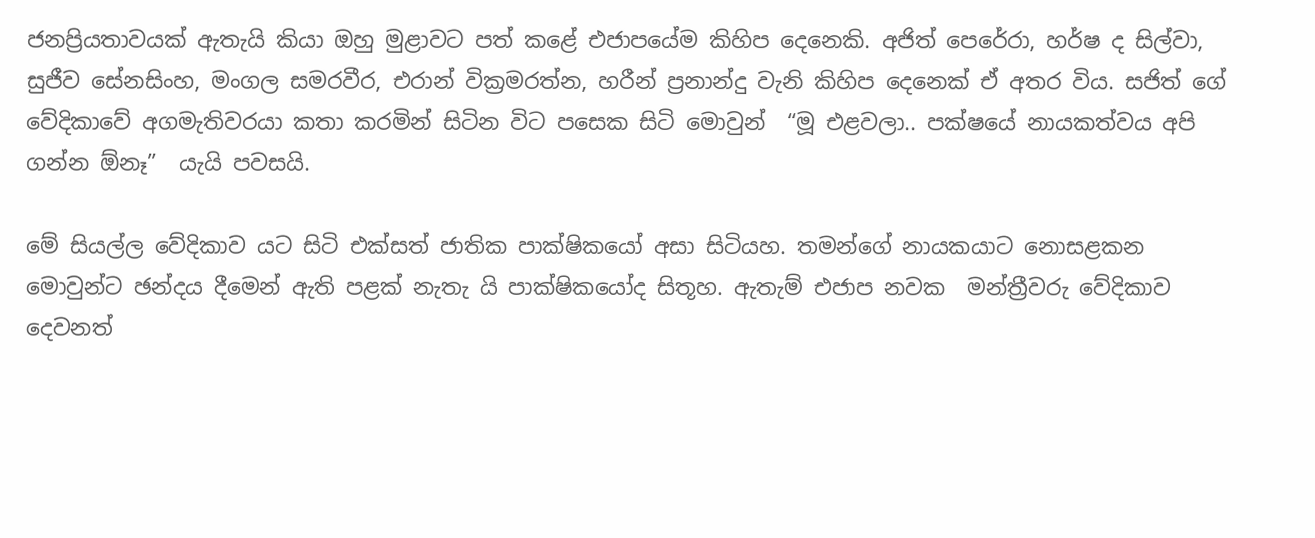ජනප්‍රියතාවයක් ඇතැයි කියා ඔහු මුළාවට පත් කළේ එජාපයේම කිහිප දෙනෙකි. අජිත් පෙරේරා, හර්ෂ ද සිල්වා, සුජීව සේනසිංහ, මංගල සමරවීර, එරාන් වික්‍රමරත්න, හරීන් ප්‍රනාන්දු වැනි කිහිප දෙනෙක් ඒ අතර විය. සජිත් ගේ වේදිකාවේ අගමැතිවරයා කතා කරමින් සිටින විට පසෙක සිටි මොවුන්  “මූ එළවලා.. පක්ෂයේ නායකත්වය අපි ගන්න ඕනෑ”  යැයි පවසයි.

මේ සියල්ල වේදිකාව යට සිටි එක්සත් ජාතික පාක්ෂිකයෝ අසා සිටියහ. තමන්ගේ නායකයාට නොසළකන මොවුන්ට ඡන්දය දීමෙන් ඇති පළක් නැතැ යි පාක්ෂිකයෝද සිතූහ. ඇතැම් එජාප නවක  මන්ත්‍රීවරු වේදිකාව දෙවනත්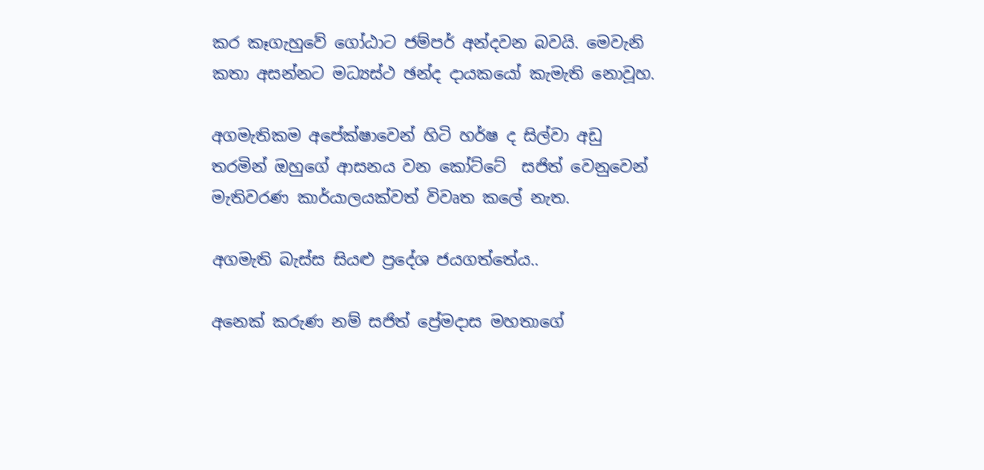කර කෑගැහුවේ ගෝඨාට ජම්පර් අන්දවන බවයි. මෙවැනි කතා අසන්නට මධ්‍යස්ථ ඡන්ද දායකයෝ කැමැති නොවූහ.

අගමැතිකම අපේක්ෂාවෙන් හිටි හර්ෂ ද සිල්වා අඩු තරමින් ඔහුගේ ආසනය වන කෝට්ටේ  සජිත් වෙනුවෙන් මැතිවරණ කාර්යාලයක්වත් විවෘත කලේ නැත.

අගමැති බැස්ස සියළු ප්‍රදේශ ජයගත්තේය..

අනෙක් කරුණ නම් සජිත් ප්‍රේමදාස මහතාගේ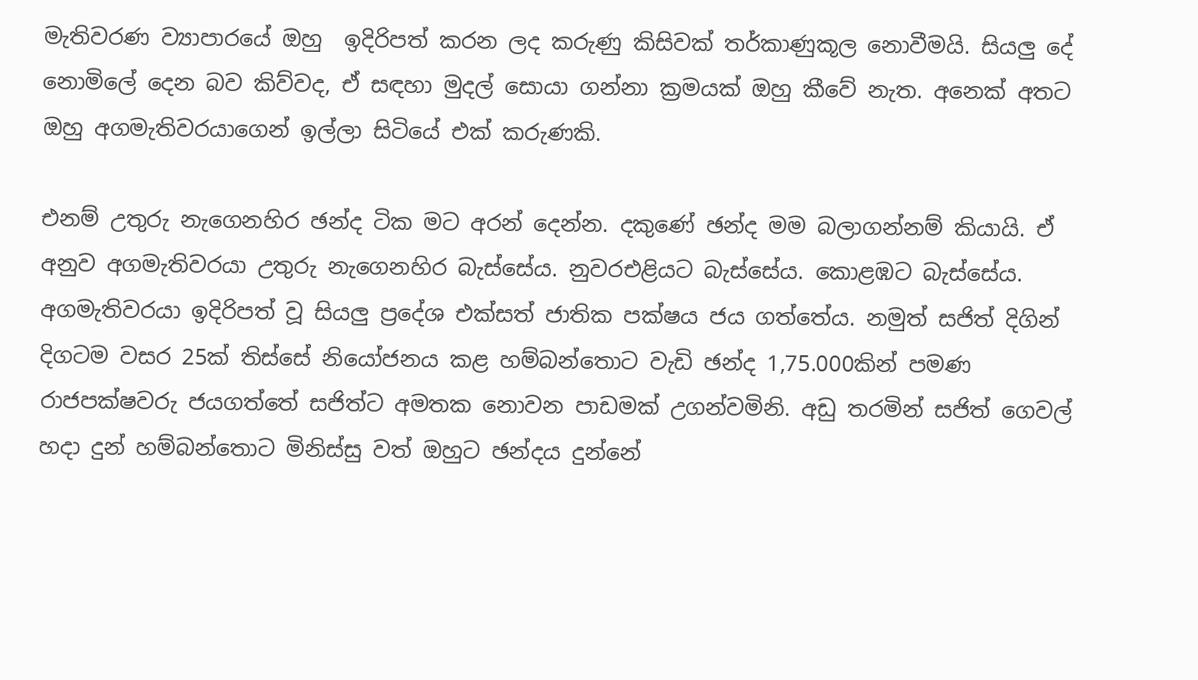මැතිවරණ ව්‍යාපාරයේ ඔහු  ඉදිරිපත් කරන ලද කරුණු කිසිවක් තර්කාණුකූල නොවීමයි. සියලු දේ නොමිලේ දෙන බව කිව්වද, ඒ සඳහා මුදල් සොයා ගන්නා ක්‍රමයක් ඔහු කීවේ නැත. අනෙක් අතට ඔහු අගමැතිවරයාගෙන් ඉල්ලා සිටියේ එක් කරුණකි.

එනම් උතුරු නැගෙනහිර ඡන්ද ටික මට අරන් දෙන්න. දකුණේ ඡන්ද මම බලාගන්නම් කියායි. ඒ අනුව අගමැතිවරයා උතුරු නැගෙනහිර බැස්සේය. නුවරඑළියට බැස්සේය. කොළඹට බැස්සේය. අගමැතිවරයා ඉදිරිපත් වූ සියලු ප්‍රදේශ එක්සත් ජාතික පක්ෂය ජය ගත්තේය. නමුත් සජිත් දිගින් දිගටම වසර 25ක් තිස්සේ නියෝජනය කළ හම්බන්තොට වැඩි ඡන්ද 1,75.000කින් පමණ රාජපක්ෂවරු ජයගත්තේ සජිත්ට අමතක නොවන පාඩමක් උගන්වමිනි. අඩු තරමින් සජිත් ගෙවල් හදා දුන් හම්බන්තොට මිනිස්සු වත් ඔහුට ඡන්දය දුන්නේ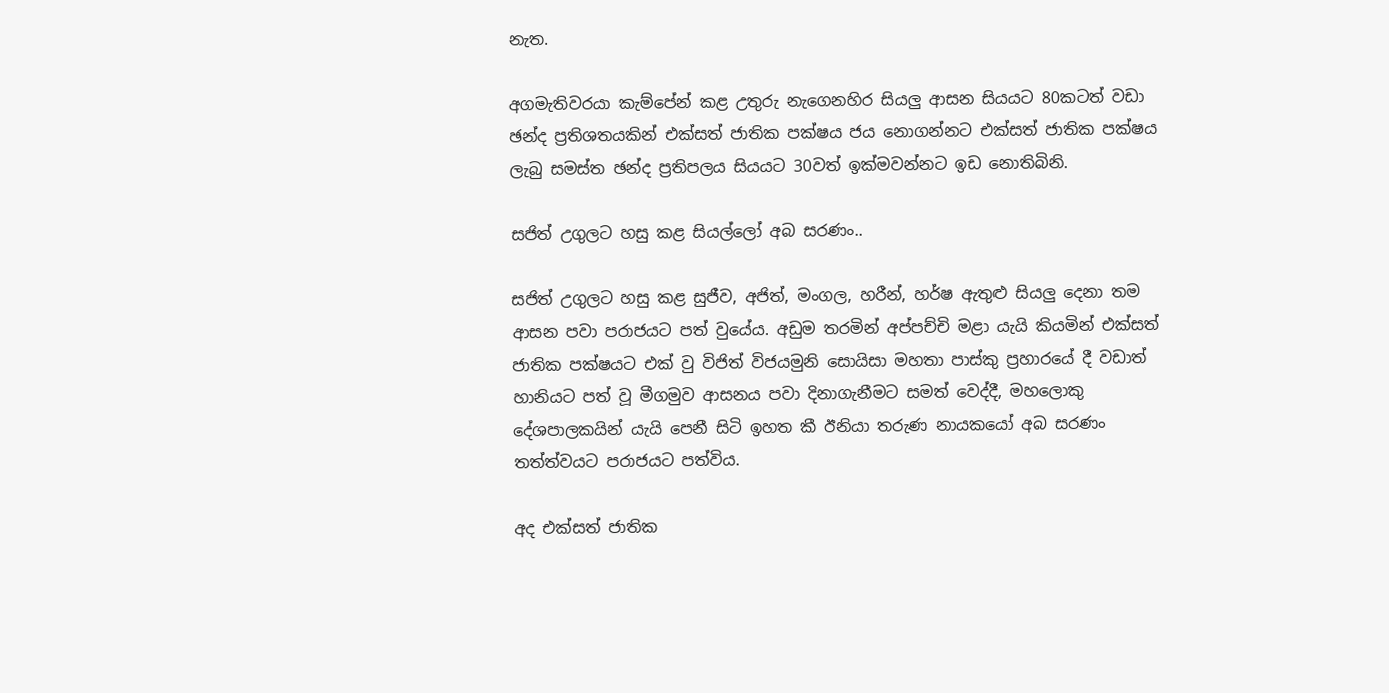නැත.

අගමැතිවරයා කැම්පේන් කළ උතුරු නැගෙනහිර සියලු ආසන සියයට 80කටත් වඩා ඡන්ද ප්‍රතිශතයකින් එක්සත් ජාතික පක්ෂය ජය නොගන්නට එක්සත් ජාතික පක්ෂය ලැබු සමස්ත ඡන්ද ප්‍රතිපලය සියයට 30වත් ඉක්මවන්නට ඉඩ නොතිබිනි.

සජිත් උගුලට හසු කළ සියල්ලෝ අබ සරණං..

සජිත් උගුලට හසු කළ සුජීව, අජිත්, මංගල, හරීන්, හර්ෂ ඇතුළු සියලු දෙනා තම ආසන පවා පරාජයට පත් වුයේය. අඩුම තරමින් අප්පච්චි මළා යැයි කියමින් එක්සත් ජාතික පක්ෂයට එක් වු විජිත් විජයමුනි සොයිසා මහතා පාස්කු ප්‍රහාරයේ දී වඩාත් හානියට පත් වූ මීගමුව ආසනය පවා දිනාගැනීමට සමත් වෙද්දී, මහලොකු දේශපාලකයින් යැයි පෙනී සිටි ඉහත කී ඊනියා තරුණ නායකයෝ අබ සරණං තත්ත්වයට පරාජයට පත්විය.

අද එක්සත් ජාතික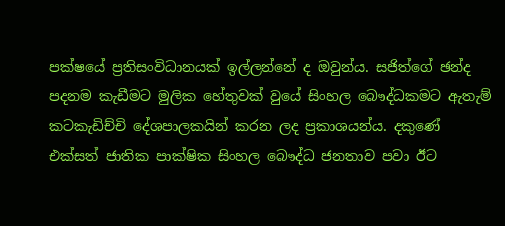පක්ෂයේ ප්‍රතිසංවිධානයක් ඉල්ලන්නේ ද ඔවුන්ය. සජිත්ගේ ඡන්ද පදනම කැඩීමට මුලික හේතුවක් වුයේ සිංහල බෞද්ධකමට ඇතැම් කටකැඩිච්චි දේශපාලකයින් කරන ලද ප්‍රකාශයන්ය. දකුණේ එක්සත් ජාතික පාක්ෂික සිංහල බෞද්ධ ජනතාව පවා ඊට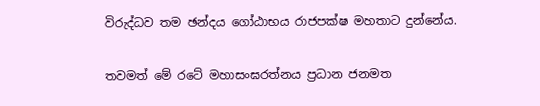විරුද්ධව තම ඡන්දය ගෝඨාභය රාජපක්ෂ මහතාට දුන්නේය.

තවමත් මේ රටේ මහාසංඝරත්නය ප්‍රධාන ජනමත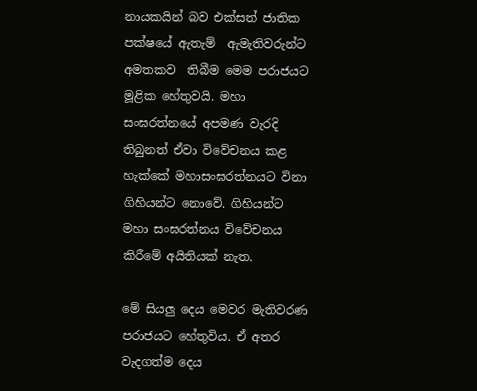නායකයින් බව එක්සත් ජාතික පක්ෂයේ ඇතැම්  ඇමැතිවරුන්ට  අමතකව  තිබීම මෙම පරාජයට මූළික හේතුවයි. මහා සංඝරත්නයේ අපමණ වැරදි තිබුනත් ඒවා විවේචනය කළ හැක්කේ මහාසංඝරත්නයට විනා ගිහියන්ට නොවේ. ගිහියන්ට මහා සංඝරත්නය විවේචනය කිරීමේ අයිතියක් නැත.

මේ සියලු දෙය මෙවර මැතිවරණ පරාජයට හේතුවිය. ඒ අතර වැදගත්ම දෙය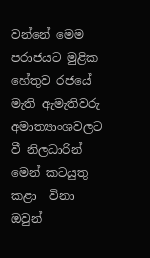වන්නේ මෙම පරාජයට මුළික හේතුව රජයේ මැති ඇමැතිවරු අමාත්‍යාංශවලට වී නිලධාරින් මෙන් කටයුතු කළා  විනා ඔවුන්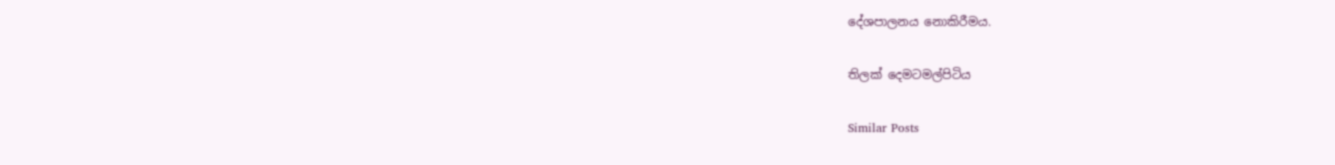දේශපාලනය නොකිරීමය.

තිලක් දෙමටමල්පිටිය

Similar Posts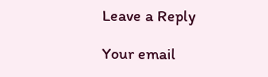Leave a Reply

Your email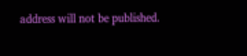address will not be published.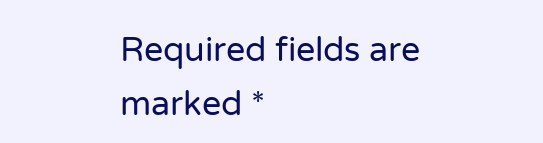Required fields are marked *